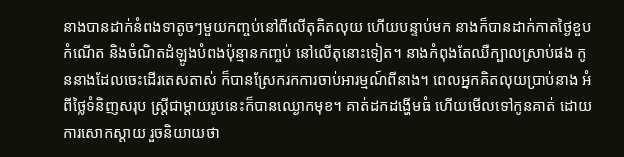នាងបានដាក់នំពងទាតូចៗមួយកញ្ចប់នៅពីលើតុគិតលុយ ហើយបន្ទាប់មក នាងក៏បានដាក់កាតថ្ងៃខួបកំណើត និងចំណិតដំឡូងបំពងប៉ុន្មានកញ្ចប់ នៅលើតុនោះទៀត។ នាងកំពុងតែឈឺក្បាលស្រាប់ផង កូននាងដែលចេះដើរតេសតាស់ ក៏បានស្រែករកការចាប់អារម្មណ៍ពីនាង។ ពេលអ្នកគិតលុយប្រាប់នាង អំពីថ្លៃទំនិញសរុប ស្រ្តីជាម្តាយរូបនេះក៏បានឈ្ងោកមុខ។ គាត់ដកដង្ហើមធំ ហើយមើលទៅកូនគាត់ ដោយការសោកស្តាយ រួចនិយាយថា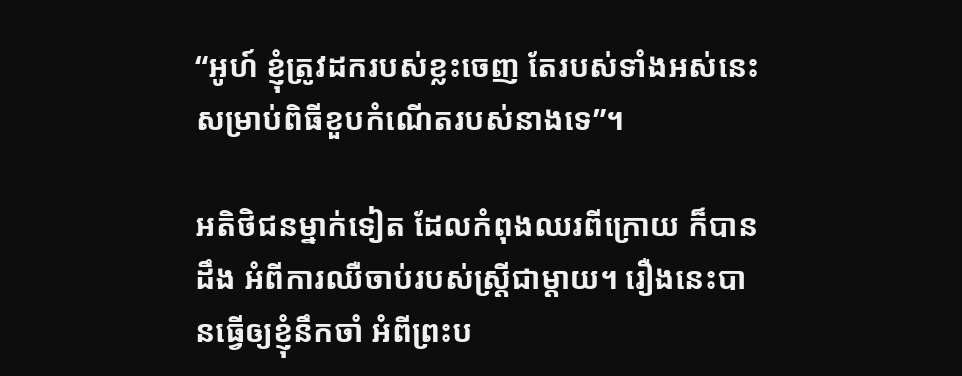“អូហ៍ ខ្ញុំត្រូវដករបស់ខ្លះចេញ តែរបស់ទាំងអស់នេះសម្រាប់ពិធីខួបកំណើតរបស់នាងទេ”។

អតិថិជនម្នាក់ទៀត ដែលកំពុងឈរពីក្រោយ ក៏បានដឹង អំពីការឈឺចាប់របស់ស្រ្តីជាម្តាយ។ រឿងនេះបានធ្វើឲ្យខ្ញុំនឹកចាំ អំពីព្រះប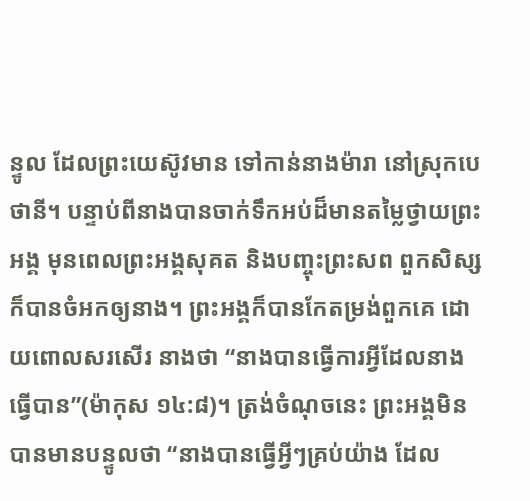ន្ទូល ដែលព្រះយេស៊ូវមាន ទៅកាន់នាងម៉ារា នៅស្រុកបេថានី។ បន្ទាប់ពីនាងបានចាក់ទឹកអប់ដ៏មានតម្លៃថ្វាយព្រះអង្គ មុនពេលព្រះអង្គសុគត និងបញ្ចុះព្រះសព ពួកសិស្សក៏បានចំអកឲ្យនាង។ ព្រះអង្គក៏បានកែតម្រង់ពួកគេ ដោយពោលសរសើរ នាងថា “នាងបានធ្វើការអ្វីដែលនាងធ្វើបាន”(ម៉ាកុស ១៤:៨)។ ត្រង់ចំណុចនេះ ព្រះអង្គមិនបានមានបន្ទូលថា “នាងបានធ្វើអ្វីៗគ្រប់យ៉ាង ដែល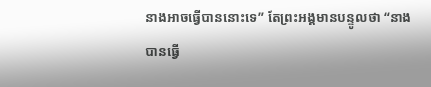នាងអាចធ្វើបាននោះទេ” តែព្រះអង្គមានបន្ទូលថា “នាងបានធ្វើ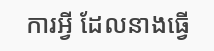ការអ្វី ដែលនាងធ្វើ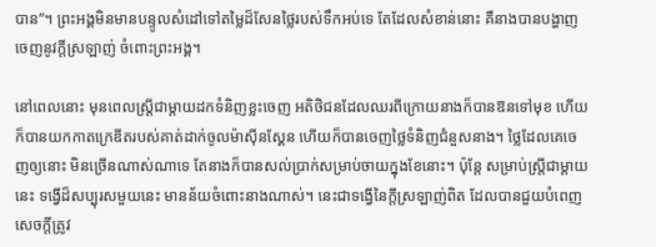បាន”។ ព្រះអង្គមិនមានបន្ទូលសំដៅទៅតម្លៃដ៏សែនថ្លៃរបស់ទឹកអប់ទេ តែដែលសំខាន់នោះ គឺនាងបានបង្ហាញចេញនូវក្តីស្រឡាញ់ ចំពោះព្រះអង្គ។

នៅពេលនោះ មុនពេលស្រ្តីជាម្តាយដកទំនិញខ្លះចេញ អតិថិជនដែលឈរពីក្រោយនាងក៏បានឱនទៅមុខ ហើយក៏បានយកកាតក្រេឌីតរបស់គាត់ដាក់ចូលម៉ាស៊ីនស្គែន ហើយក៏បានចេញថ្លៃទំនិញជំនួសនាង។ ថ្លៃដែលគេចេញឲ្យនោះ មិនច្រើនណាស់ណាទេ តែនាងក៏បានសល់ប្រាក់សម្រាប់ចាយក្នុងខែនោះ។ ប៉ុន្តែ សម្រាប់ស្រ្តីជាម្តាយនេះ ទង្វើដ៏សប្បុរសមួយនេះ មានន័យចំពោះនាងណាស់។ នេះជាទង្វើនៃក្តីស្រឡាញ់ពិត ដែលបានជួយបំពេញសេចក្តីត្រូវ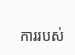ការរបស់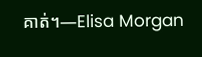គាត់។—Elisa Morgan